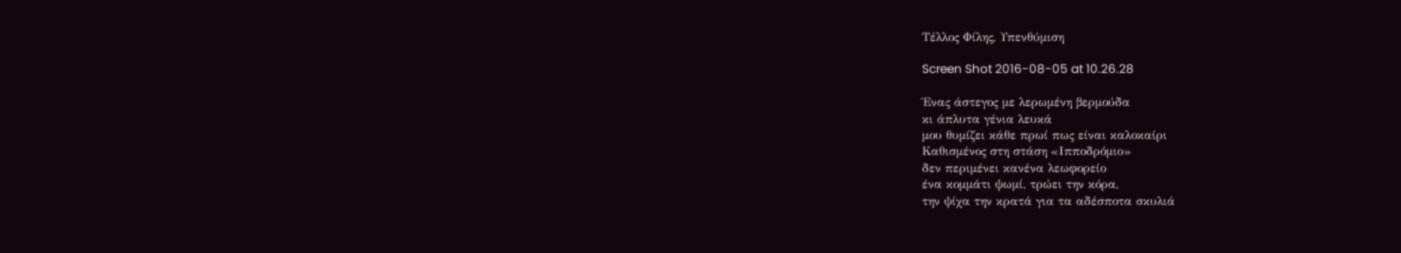Τέλλος Φίλης, Υπενθύμιση

Screen Shot 2016-08-05 at 10.26.28

Ένας άστεγος με λερωμένη βερμούδα
κι άπλυτα γένια λευκά
μου θυμίζει κάθε πρωί πως είναι καλοκαίρι
Καθισμένος στη στάση «Ιπποδρόμιο»
δεν περιμένει κανένα λεωφορείο
ένα κομμάτι ψωμί, τρώει την κόρα,
την ψίχα την κρατά για τα αδέσποτα σκυλιά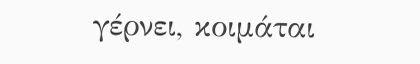γέρνει, κοιμάται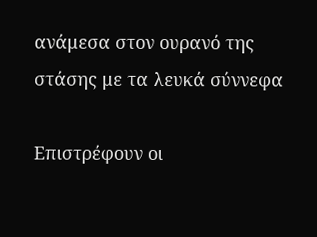ανάμεσα στον ουρανό της στάσης με τα λευκά σύννεφα

Επιστρέφουν οι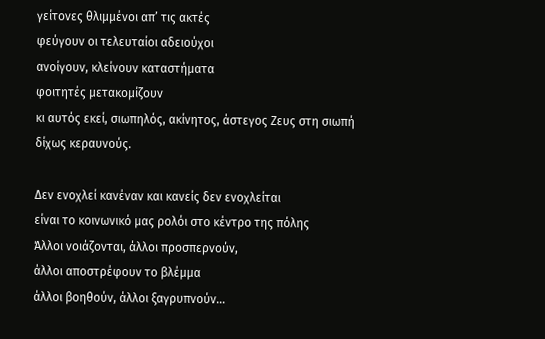γείτονες θλιμμένοι απ’ τις ακτές
φεύγουν οι τελευταίοι αδειούχοι
ανοίγουν, κλείνουν καταστήματα
φοιτητές μετακομίζουν
κι αυτός εκεί, σιωπηλός, ακίνητος, άστεγος Ζευς στη σιωπή
δίχως κεραυνούς.

Δεν ενοχλεί κανέναν και κανείς δεν ενοχλείται
είναι το κοινωνικό μας ρολόι στο κέντρο της πόλης
Άλλοι νοιάζονται, άλλοι προσπερνούν,
άλλοι αποστρέφουν το βλέμμα
άλλοι βοηθούν, άλλοι ξαγρυπνούν…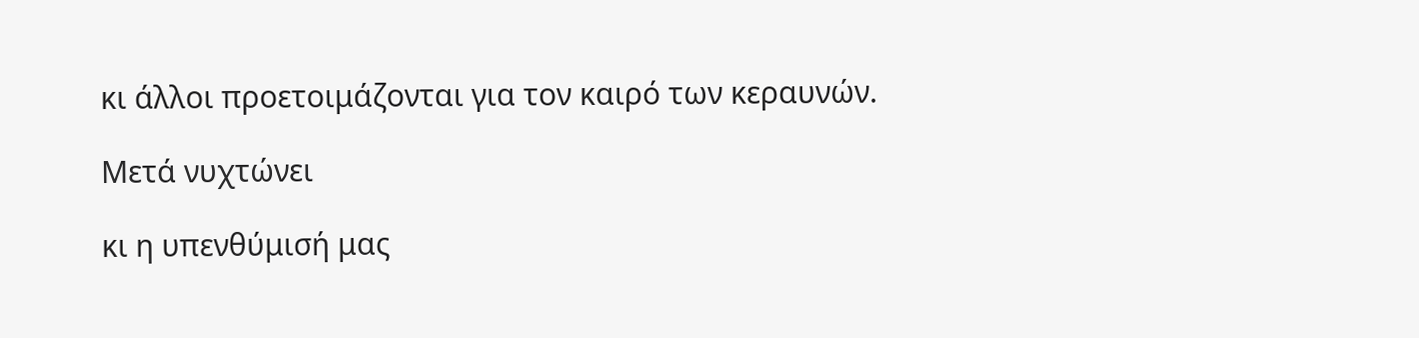κι άλλοι προετοιμάζονται για τον καιρό των κεραυνών.

Μετά νυχτώνει

κι η υπενθύμισή μας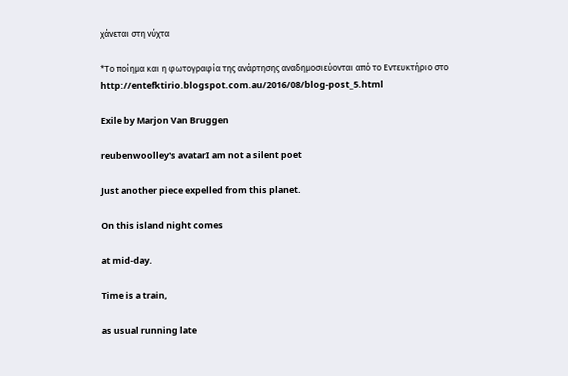χάνεται στη νύχτα

*Το ποίημα και η φωτογραφία της ανάρτησης αναδημοσιεύονται από το Εντευκτήριο στο http://entefktirio.blogspot.com.au/2016/08/blog-post_5.html

Exile by Marjon Van Bruggen

reubenwoolley's avatarI am not a silent poet

Just another piece expelled from this planet.

On this island night comes

at mid-day.

Time is a train,

as usual running late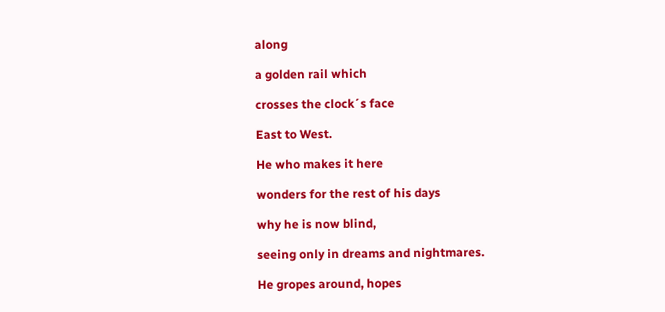along

a golden rail which

crosses the clock´s face

East to West.

He who makes it here

wonders for the rest of his days

why he is now blind,

seeing only in dreams and nightmares.

He gropes around, hopes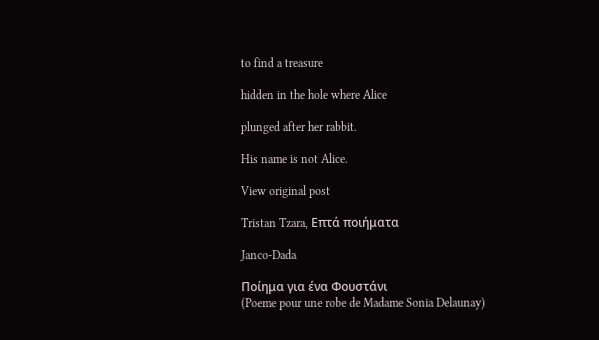to find a treasure

hidden in the hole where Alice

plunged after her rabbit.

His name is not Alice.

View original post

Tristan Tzara, Επτά ποιήματα

Janco-Dada

Ποίημα για ένα Φουστάνι
(Poeme pour une robe de Madame Sonia Delaunay)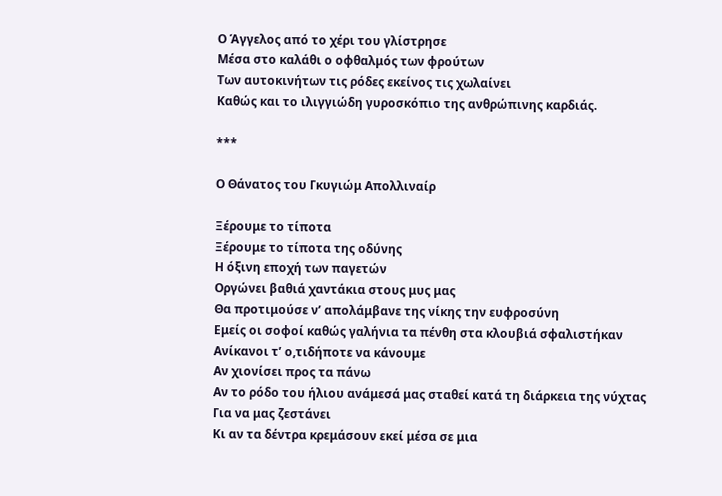Ο Άγγελος από το χέρι του γλίστρησε
Μέσα στο καλάθι ο οφθαλμός των φρούτων
Των αυτοκινήτων τις ρόδες εκείνος τις χωλαίνει
Καθώς και το ιλιγγιώδη γυροσκόπιο της ανθρώπινης καρδιάς.

***

Ο Θάνατος του Γκυγιώμ Απολλιναίρ

Ξέρουμε το τίποτα
Ξέρουμε το τίποτα της οδύνης
Η όξινη εποχή των παγετών
Οργώνει βαθιά χαντάκια στους μυς μας
Θα προτιμούσε ν’ απολάμβανε της νίκης την ευφροσύνη
Eμείς οι σοφοί καθώς γαλήνια τα πένθη στα κλουβιά σφαλιστήκαν
Ανίκανοι τ’ ο,τιδήποτε να κάνουμε
Αν χιονίσει προς τα πάνω
Αν το ρόδο του ήλιου ανάμεσά μας σταθεί κατά τη διάρκεια της νύχτας
Για να μας ζεστάνει
Κι αν τα δέντρα κρεμάσουν εκεί μέσα σε μια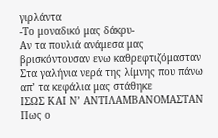γιρλάντα
-Το μοναδικό μας δάκρυ-
Aν τα πουλιά ανάμεσα μας βρισκόντουσαν ενω καθρεφτιζόμασταν
Στα γαλήνια νερά της λίμνης που πάνω απ’ τα κεφάλια μας στάθηκε
ΙΣΩΣ ΚΑΙ Ν’ ΑΝΤΙΛΑΜΒΑΝΟΜΑΣΤΑΝ
Πως ο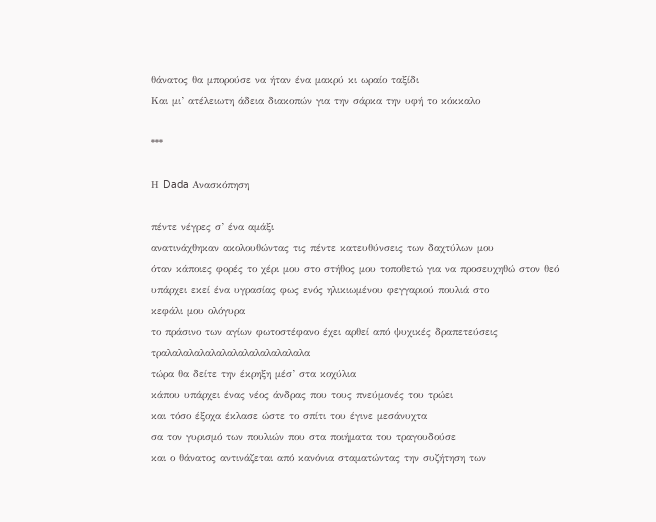θάνατος θα μπορούσε να ήταν ένα μακρύ κι ωραίο ταξίδι
Και μι’ ατέλειωτη άδεια διακοπών για την σάρκα την υφή το κόκκαλο

***

Η Dada Ανασκόπηση

πέντε νέγρες σ’ ένα αμάξι
ανατινάχθηκαν ακολουθώντας τις πέντε κατευθύνσεις των δαχτύλων μου
όταν κάποιες φορές το χέρι μου στο στήθος μου τοποθετώ για να προσευχηθώ στον θεό
υπάρχει εκεί ένα υγρασίας φως ενός ηλικιωμένου φεγγαριού πουλιά στο
κεφάλι μου ολόγυρα
το πράσινο των αγίων φωτοστέφανο έχει αρθεί από ψυχικές δραπετεύσεις
τραλαλαλαλαλαλαλαλαλαλαλαλαλα
τώρα θα δείτε την έκρηξη μέσ’ στα κοχύλια
κάπου υπάρχει ένας νέος άνδρας που τους πνεύμονές του τρώει
και τόσο έξοχα έκλασε ώστε το σπίτι του έγινε μεσάνυχτα
σα τον γυρισμό των πουλιών που στα ποιήματα του τραγουδούσε
και ο θάνατος αντινάζεται από κανόνια σταματώντας την συζήτηση των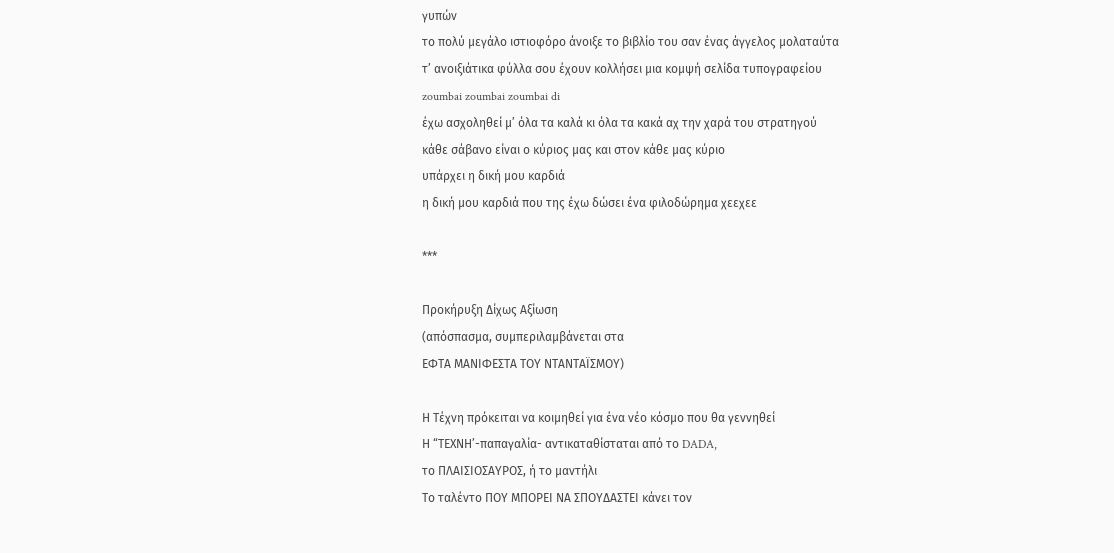γυπών
το πολύ μεγάλο ιστιοφόρο άνοιξε το βιβλίο του σαν ένας άγγελος μολαταύτα
τ’ ανοιξιάτικα φύλλα σου έχουν κολλήσει μια κομψή σελίδα τυπογραφείου
zoumbai zoumbai zoumbai di
έχω ασχοληθεί μ’ όλα τα καλά κι όλα τα κακά αχ την χαρά του στρατηγού
κάθε σάβανο είναι ο κύριος μας και στον κάθε μας κύριο
υπάρχει η δική μου καρδιά
η δική μου καρδιά που της έχω δώσει ένα φιλοδώρημα χεεχεε

***

Προκήρυξη Δίχως Αξίωση
(απόσπασμα, συμπεριλαμβάνεται στα
ΕΦΤΑ ΜΑΝΙΦΕΣΤΑ ΤΟΥ ΝΤΑΝΤΑΪΣΜΟΥ)

Η Τέχνη πρόκειται να κοιμηθεί για ένα νέο κόσμο που θα γεννηθεί
Η “ΤΕΧΝΗ’-παπαγαλία- αντικαταθίσταται από το DADA,
το ΠΛΑΙΣΙΟΣΑΥΡΟΣ, ή το μαντήλι
Το ταλέντο ΠΟΥ ΜΠΟΡΕΙ ΝΑ ΣΠΟΥΔΑΣΤΕΙ κάνει τον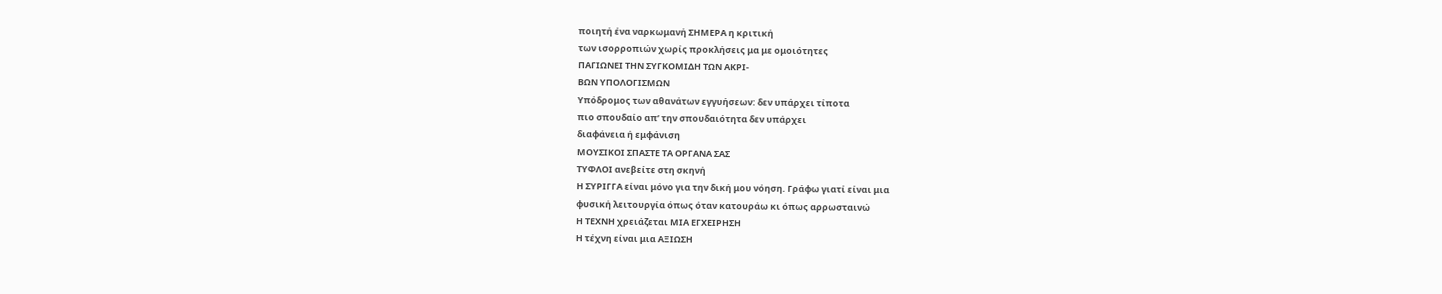ποιητή ένα ναρκωμανή ΣΗΜΕΡΑ η κριτική
των ισορροπιών χωρίς προκλήσεις μα με ομοιότητες
ΠΑΓΙΩΝΕΙ ΤΗΝ ΣΥΓΚΟΜΙΔΗ ΤΩΝ ΑΚΡΙ-
ΒΩΝ ΥΠΟΛΟΓΙΣΜΩΝ
Υπόδρομος των αθανάτων εγγυήσεων: δεν υπάρχει τίποτα
πιο σπουδαίο απ’ την σπουδαιότητα δεν υπάρχει
διαφάνεια ή εμφάνιση
ΜΟΥΣΙΚΟΙ ΣΠΑΣΤΕ ΤΑ ΟΡΓΑΝΑ ΣΑΣ
ΤΥΦΛΟΙ ανεβείτε στη σκηνή
Η ΣΥΡΙΓΓΑ είναι μόνο για την δική μου νόηση. Γράφω γιατί είναι μια
φυσική λειτουργία όπως όταν κατουράω κι όπως αρρωσταινώ
Η ΤΕΧΝΗ χρειάζεται ΜΙΑ ΕΓΧΕΙΡΗΣΗ
Η τέχνη είναι μια ΑΞΙΩΣΗ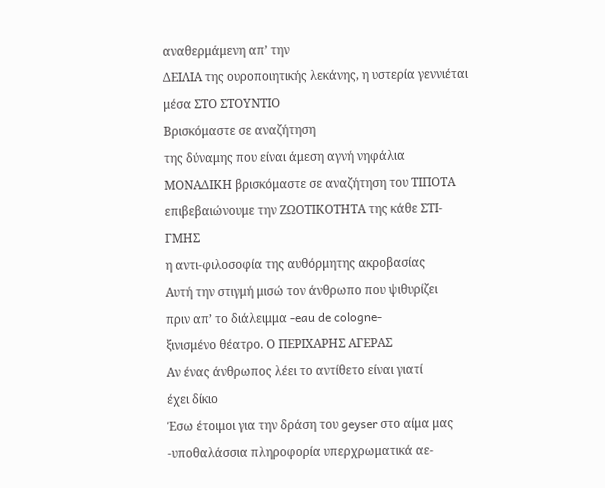αναθερμάμενη απ’ την
ΔΕΙΛΙΑ της ουροποιητικής λεκάνης, η υστερία γεννιέται
μέσα ΣΤΟ ΣΤΟΥΝΤΙΟ
Βρισκόμαστε σε αναζήτηση
της δύναμης που είναι άμεση αγνή νηφάλια
ΜΟΝΑΔΙΚΗ βρισκόμαστε σε αναζήτηση του ΤΙΠΟΤΑ
επιβεβαιώνουμε την ΖΩΟΤΙΚΟΤΗΤΑ της κάθε ΣΤΙ-
ΓΜΗΣ
η αντι-φιλοσοφία της αυθόρμητης ακροβασίας
Αυτή την στιγμή μισώ τον άνθρωπο που ψιθυρίζει
πριν απ’ το διάλειμμα -eau de cologne-
ξινισμένο θέατρο. Ο ΠΕΡΙΧΑΡΗΣ ΑΓΕΡΑΣ
Αν ένας άνθρωπος λέει το αντίθετο είναι γιατί
έχει δίκιο
Έσω έτοιμοι για την δράση του geyser στο αίμα μας
-υποθαλάσσια πληροφορία υπερχρωματικά αε-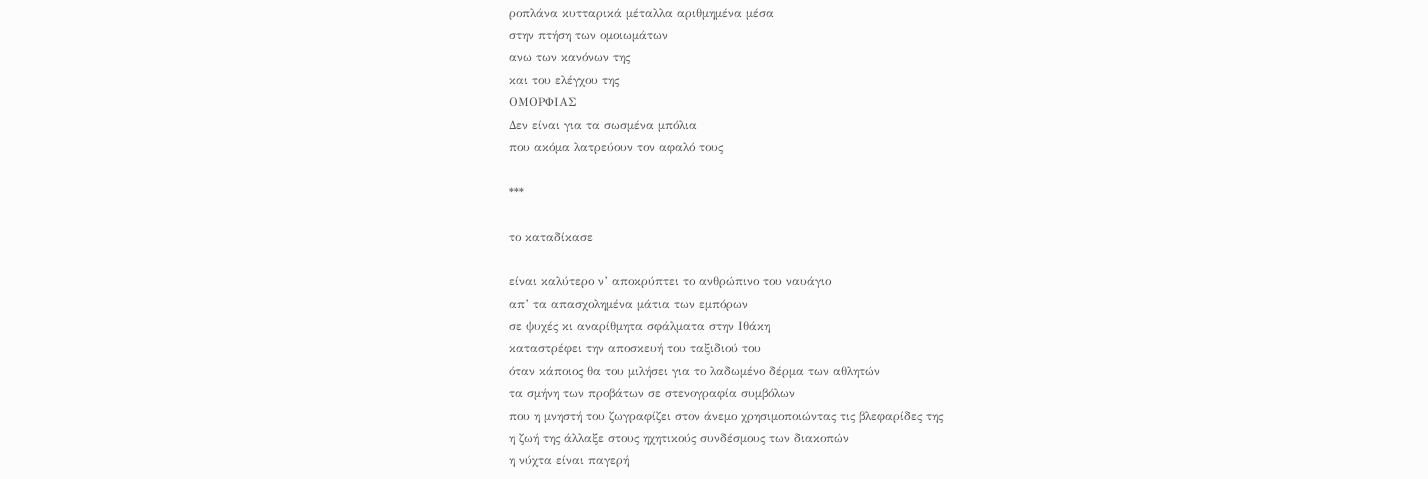ροπλάνα κυτταρικά μέταλλα αριθμημένα μέσα
στην πτήση των ομοιωμάτων
ανω των κανόνων της
και του ελέγχου της
ΟΜΟΡΦΙΑΣ
Δεν είναι για τα σωσμένα μπόλια
που ακόμα λατρεύουν τον αφαλό τους

***

το καταδίκασε

είναι καλύτερο ν’ αποκρύπτει το ανθρώπινο του ναυάγιο
απ’ τα απασχολημένα μάτια των εμπόρων
σε ψυχές κι αναρίθμητα σφάλματα στην Ιθάκη
καταστρέφει την αποσκευή του ταξιδιού του
όταν κάποιος θα του μιλήσει για το λαδωμένο δέρμα των αθλητών
τα σμήνη των προβάτων σε στενογραφία συμβόλων
που η μνηστή του ζωγραφίζει στον άνεμο χρησιμοποιώντας τις βλεφαρίδες της
η ζωή της άλλαξε στους ηχητικούς συνδέσμους των διακοπών
η νύχτα είναι παγερή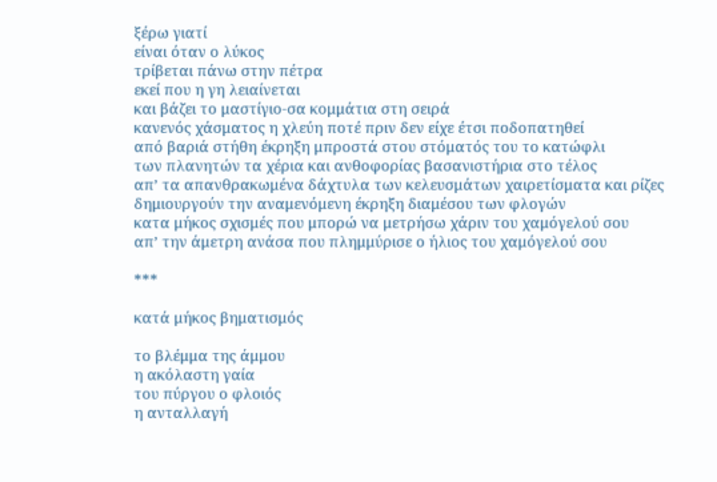ξέρω γιατί
είναι όταν ο λύκος
τρίβεται πάνω στην πέτρα
εκεί που η γη λειαίνεται
και βάζει το μαστίγιο-σα κομμάτια στη σειρά
κανενός χάσματος η χλεύη ποτέ πριν δεν είχε έτσι ποδοπατηθεί
από βαριά στήθη έκρηξη μπροστά στου στόματός του το κατώφλι
των πλανητών τα χέρια και ανθοφορίας βασανιστήρια στο τέλος
απ’ τα απανθρακωμένα δάχτυλα των κελευσμάτων χαιρετίσματα και ρίζες
δημιουργούν την αναμενόμενη έκρηξη διαμέσου των φλογών
κατα μήκος σχισμές που μπορώ να μετρήσω χάριν του χαμόγελού σου
απ’ την άμετρη ανάσα που πλημμύρισε ο ήλιος του χαμόγελού σου

***

κατά μήκος βηματισμός

το βλέμμα της άμμου
η ακόλαστη γαία
του πύργου ο φλοιός
η ανταλλαγή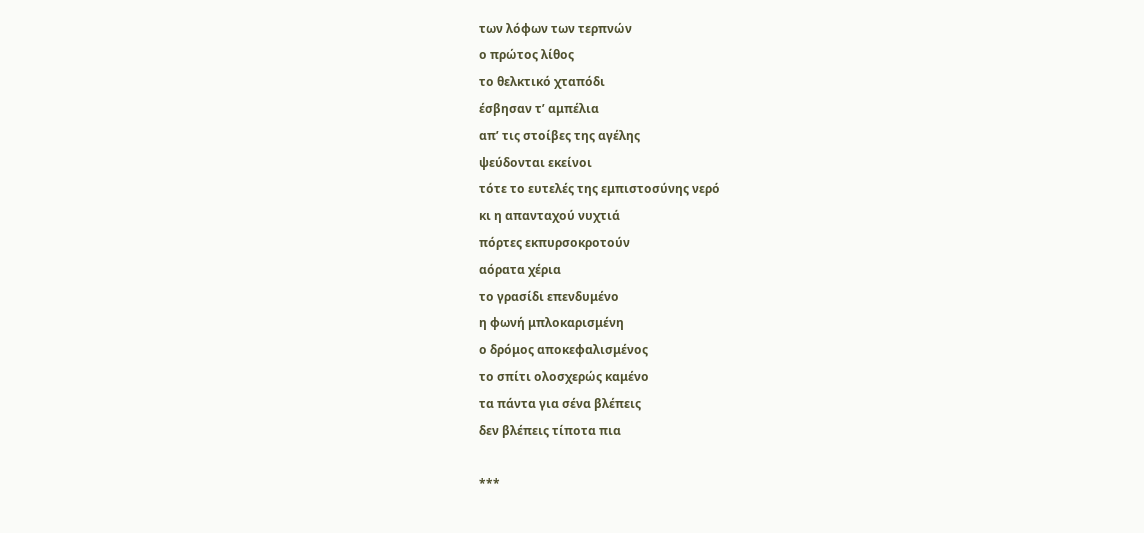των λόφων των τερπνών
ο πρώτος λίθος
το θελκτικό χταπόδι
έσβησαν τ’ αμπέλια
απ’ τις στοίβες της αγέλης
ψεύδονται εκείνοι
τότε το ευτελές της εμπιστοσύνης νερό
κι η απανταχού νυχτιά
πόρτες εκπυρσοκροτούν
αόρατα χέρια
το γρασίδι επενδυμένο
η φωνή μπλοκαρισμένη
ο δρόμος αποκεφαλισμένος
το σπίτι ολοσχερώς καμένο
τα πάντα για σένα βλέπεις
δεν βλέπεις τίποτα πια

***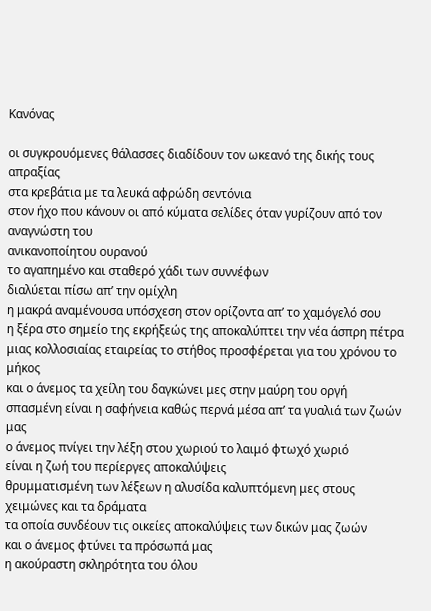Κανόνας

οι συγκρουόμενες θάλασσες διαδίδουν τον ωκεανό της δικής τους απραξίας
στα κρεβάτια με τα λευκά αφρώδη σεντόνια
στον ήχο που κάνουν οι από κύματα σελίδες όταν γυρίζουν από τον αναγνώστη του
ανικανοποίητου ουρανού
το αγαπημένο και σταθερό χάδι των συννέφων
διαλύεται πίσω απ’ την ομίχλη
η μακρά αναμένουσα υπόσχεση στον ορίζοντα απ’ το χαμόγελό σου
η ξέρα στο σημείο της εκρήξεώς της αποκαλύπτει την νέα άσπρη πέτρα
μιας κολλοσιαίας εταιρείας το στήθος προσφέρεται για του χρόνου το μήκος
και ο άνεμος τα χείλη του δαγκώνει μες στην μαύρη του οργή
σπασμένη είναι η σαφήνεια καθώς περνά μέσα απ’ τα γυαλιά των ζωών μας
ο άνεμος πνίγει την λέξη στου χωριού το λαιμό φτωχό χωριό
είναι η ζωή του περίεργες αποκαλύψεις
θρυμματισμένη των λέξεων η αλυσίδα καλυπτόμενη μες στους χειμώνες και τα δράματα
τα οποία συνδέουν τις οικείες αποκαλύψεις των δικών μας ζωών
και ο άνεμος φτύνει τα πρόσωπά μας
η ακούραστη σκληρότητα του όλου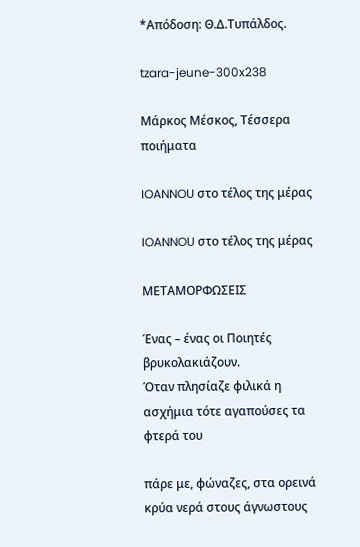*Απόδοση: Θ.Δ.Τυπάλδος.

tzara-jeune-300x238

Μάρκος Μέσκος, Τέσσερα ποιήματα

IOANNOU στο τέλος της μέρας

IOANNOU στο τέλος της μέρας

ΜΕΤΑΜΟΡΦΩΣΕΙΣ

Ένας – ένας οι Ποιητές βρυκολακιάζουν.
Όταν πλησίαζε φιλικά η ασχήμια τότε αγαπούσες τα φτερά του

πάρε με, φώναζες, στα ορεινά κρύα νερά στους άγνωστους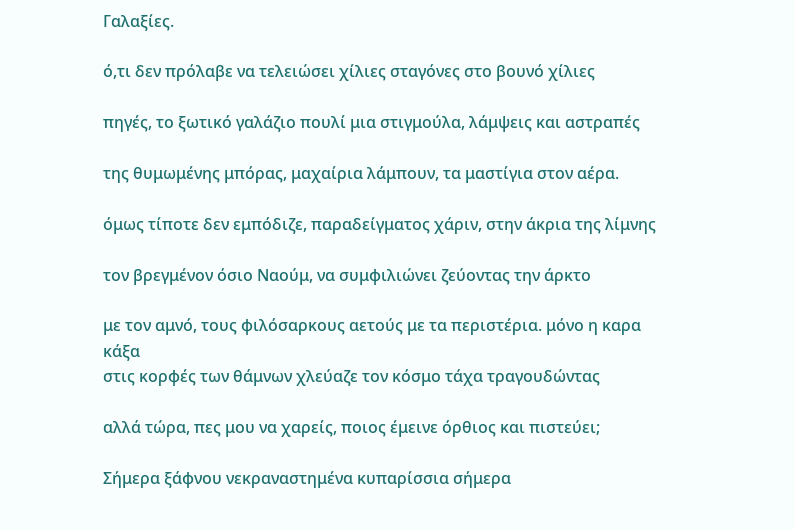Γαλαξίες.

ό,τι δεν πρόλαβε να τελειώσει χίλιες σταγόνες στο βουνό χίλιες

πηγές, το ξωτικό γαλάζιο πουλί μια στιγμούλα, λάμψεις και αστραπές

της θυμωμένης μπόρας, μαχαίρια λάμπουν, τα μαστίγια στον αέρα.

όμως τίποτε δεν εμπόδιζε, παραδείγματος χάριν, στην άκρια της λίμνης

τον βρεγμένον όσιο Ναούμ, να συμφιλιώνει ζεύοντας την άρκτο

με τον αμνό, τους φιλόσαρκους αετούς με τα περιστέρια. μόνο η καρα
κάξα
στις κορφές των θάμνων χλεύαζε τον κόσμο τάχα τραγουδώντας

αλλά τώρα, πες μου να χαρείς, ποιος έμεινε όρθιος και πιστεύει;

Σήμερα ξάφνου νεκραναστημένα κυπαρίσσια σήμερα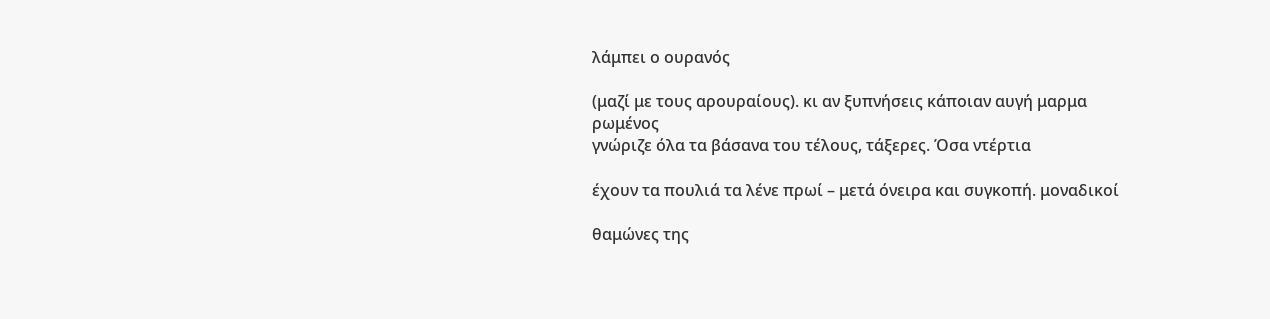λάμπει ο ουρανός

(μαζί με τους αρουραίους). κι αν ξυπνήσεις κάποιαν αυγή μαρμα
ρωμένος
γνώριζε όλα τα βάσανα του τέλους, τάξερες. Όσα ντέρτια

έχουν τα πουλιά τα λένε πρωί – μετά όνειρα και συγκοπή. μοναδικοί

θαμώνες της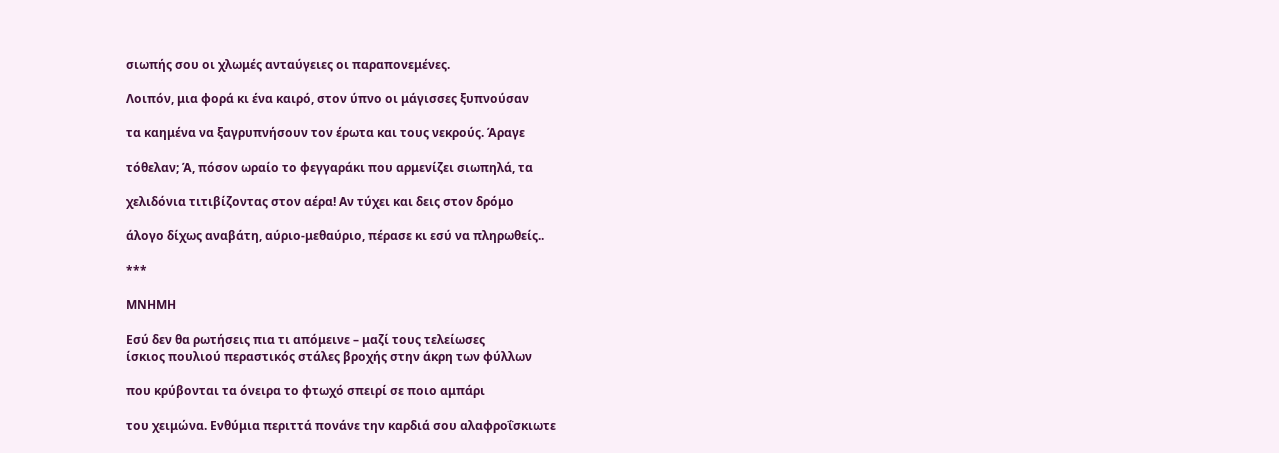σιωπής σου οι χλωμές ανταύγειες οι παραπονεμένες.

Λοιπόν, μια φορά κι ένα καιρό, στον ύπνο οι μάγισσες ξυπνούσαν

τα καημένα να ξαγρυπνήσουν τον έρωτα και τους νεκρούς. Άραγε

τόθελαν; Ά, πόσον ωραίο το φεγγαράκι που αρμενίζει σιωπηλά, τα

χελιδόνια τιτιβίζοντας στον αέρα! Αν τύχει και δεις στον δρόμο

άλογο δίχως αναβάτη, αύριο-μεθαύριο, πέρασε κι εσύ να πληρωθείς..

***

ΜΝΗΜΗ

Εσύ δεν θα ρωτήσεις πια τι απόμεινε – μαζί τους τελείωσες
ίσκιος πουλιού περαστικός στάλες βροχής στην άκρη των φύλλων

που κρύβονται τα όνειρα το φτωχό σπειρί σε ποιο αμπάρι

του χειμώνα. Ενθύμια περιττά πονάνε την καρδιά σου αλαφροΐσκιωτε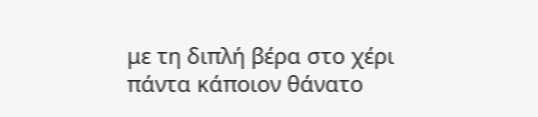με τη διπλή βέρα στο χέρι πάντα κάποιον θάνατο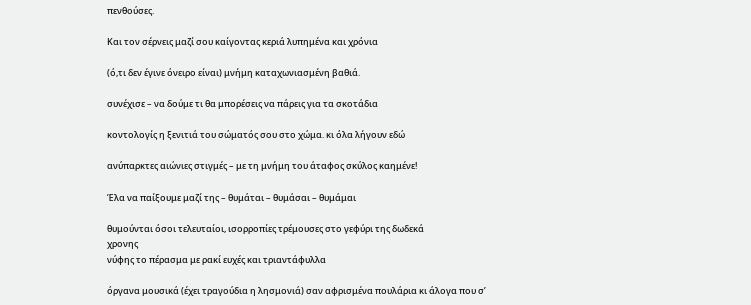πενθούσες.

Και τον σέρνεις μαζί σου καίγοντας κεριά λυπημένα και χρόνια

(ό,τι δεν έγινε όνειρο είναι) μνήμη καταχωνιασμένη βαθιά.

συνέχισε – να δούμε τι θα μπορέσεις να πάρεις για τα σκοτάδια

κοντολογίς η ξενιτιά του σώματός σου στο χώμα. κι όλα λήγουν εδώ

ανύπαρκτες αιώνιες στιγμές – με τη μνήμη του άταφος σκύλος καημένε!

Έλα να παίξουμε μαζί της – θυμάται – θυμάσαι – θυμάμαι

θυμούνται όσοι τελευταίοι, ισορροπίες τρέμουσες στο γεφύρι της δωδεκά
χρονης
νύφης το πέρασμα με ρακί ευχές και τριαντάφυλλα

όργανα μουσικά (έχει τραγούδια η λησμονιά) σαν αφρισμένα πουλάρια κι άλογα που σ’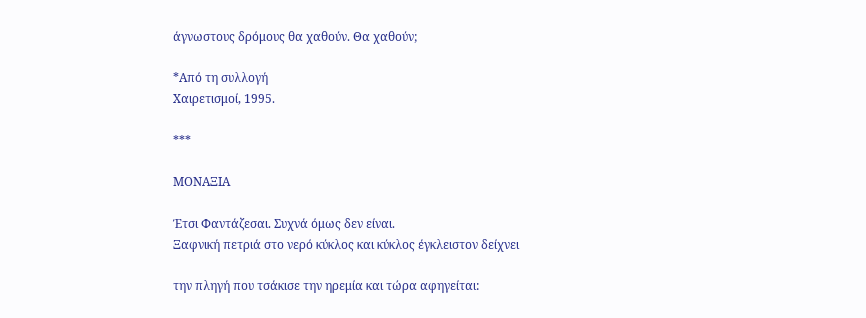άγνωστους δρόμους θα χαθούν. Θα χαθούν;

*Από τη συλλογή
Χαιρετισμοί, 1995.

***

ΜΟΝΑΞΙΑ

Έτσι Φαντάζεσαι. Συχνά όμως δεν είναι.
Ξαφνική πετριά στο νερό κύκλος και κύκλος έγκλειστον δείχνει

την πληγή που τσάκισε την ηρεμία και τώρα αφηγείται: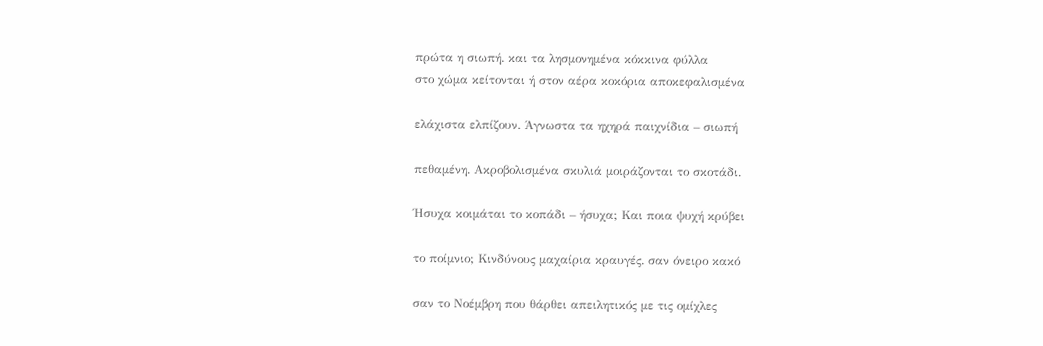πρώτα η σιωπή. και τα λησμονημένα κόκκινα φύλλα
στο χώμα κείτονται ή στον αέρα κοκόρια αποκεφαλισμένα

ελάχιστα ελπίζουν. Άγνωστα τα ηχηρά παιχνίδια – σιωπή

πεθαμένη. Ακροβολισμένα σκυλιά μοιράζονται το σκοτάδι.

Ήσυχα κοιμάται το κοπάδι – ήσυχα; Και ποια ψυχή κρύβει

το ποίμνιο; Κινδύνους μαχαίρια κραυγές. σαν όνειρο κακό

σαν το Νοέμβρη που θάρθει απειλητικός με τις ομίχλες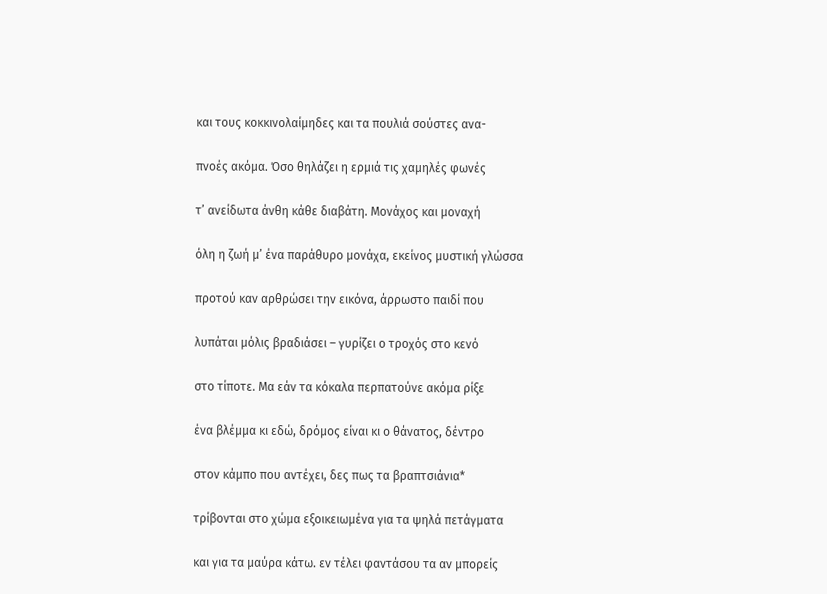και τους κοκκινολαίμηδες και τα πουλιά σούστες ανα-

πνοές ακόμα. Όσο θηλάζει η ερμιά τις χαμηλές φωνές

τ’ ανείδωτα άνθη κάθε διαβάτη. Μονάχος και μοναχή

όλη η ζωή μ’ ένα παράθυρο μονάχα, εκείνος μυστική γλώσσα

προτού καν αρθρώσει την εικόνα, άρρωστο παιδί που

λυπάται μόλις βραδιάσει – γυρίζει ο τροχός στο κενό

στο τίποτε. Μα εάν τα κόκαλα περπατούνε ακόμα ρίξε

ένα βλέμμα κι εδώ, δρόμος είναι κι ο θάνατος, δέντρο

στον κάμπο που αντέχει, δες πως τα βραπτσιάνια*

τρίβονται στο χώμα εξοικειωμένα για τα ψηλά πετάγματα

και για τα μαύρα κάτω. εν τέλει φαντάσου τα αν μπορείς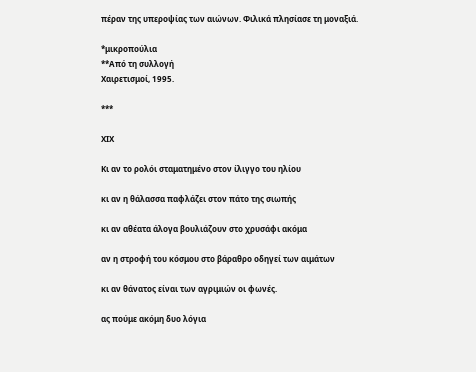πέραν της υπεροψίας των αιώνων. Φιλικά πλησίασε τη μοναξιά.

*μικροπούλια
**Από τη συλλογή
Χαιρετισμοί, 1995.

***

ΧΙΧ

Κι αν το ρολόι σταματημένο στον ίλιγγο του ηλίου

κι αν η θάλασσα παφλάζει στον πάτο της σιωπής

κι αν αθέατα άλογα βουλιάζουν στο χρυσάφι ακόμα

αν η στροφή του κόσμου στο βάραθρο οδηγεί των αιμάτων

κι αν θάνατος είναι των αγριμιών οι φωνές.

ας πούμε ακόμη δυο λόγια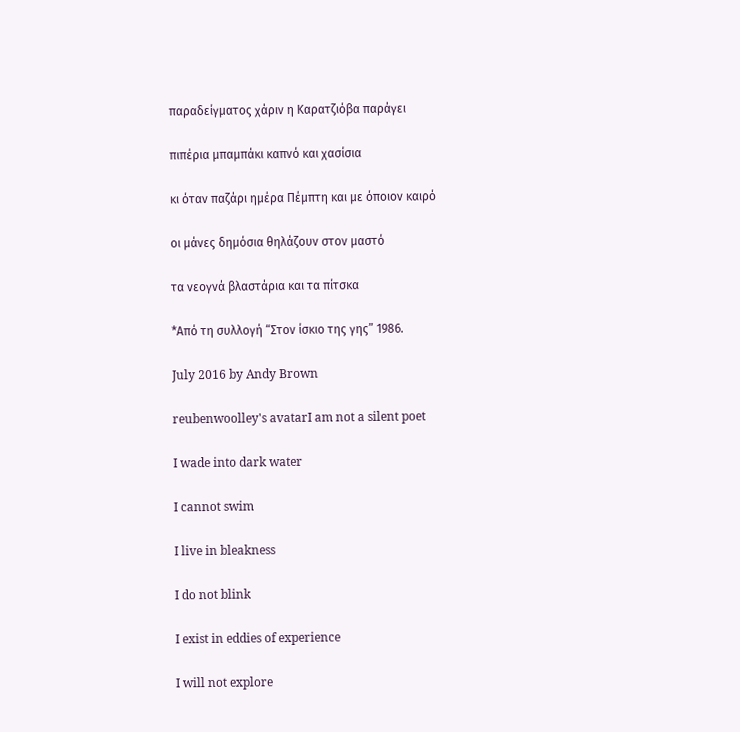παραδείγματος χάριν η Καρατζιόβα παράγει

πιπέρια μπαμπάκι καπνό και χασίσια

κι όταν παζάρι ημέρα Πέμπτη και με όποιον καιρό

οι μάνες δημόσια θηλάζουν στον μαστό

τα νεογνά βλαστάρια και τα πίτσκα

*Από τη συλλογή “Στον ίσκιο της γης” 1986.

July 2016 by Andy Brown

reubenwoolley's avatarI am not a silent poet

I wade into dark water

I cannot swim

I live in bleakness

I do not blink

I exist in eddies of experience

I will not explore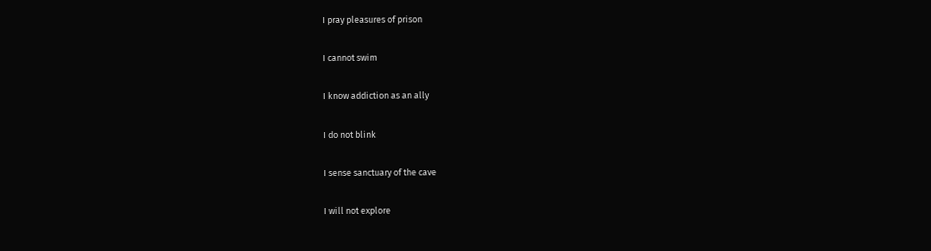I pray pleasures of prison

I cannot swim

I know addiction as an ally

I do not blink

I sense sanctuary of the cave

I will not explore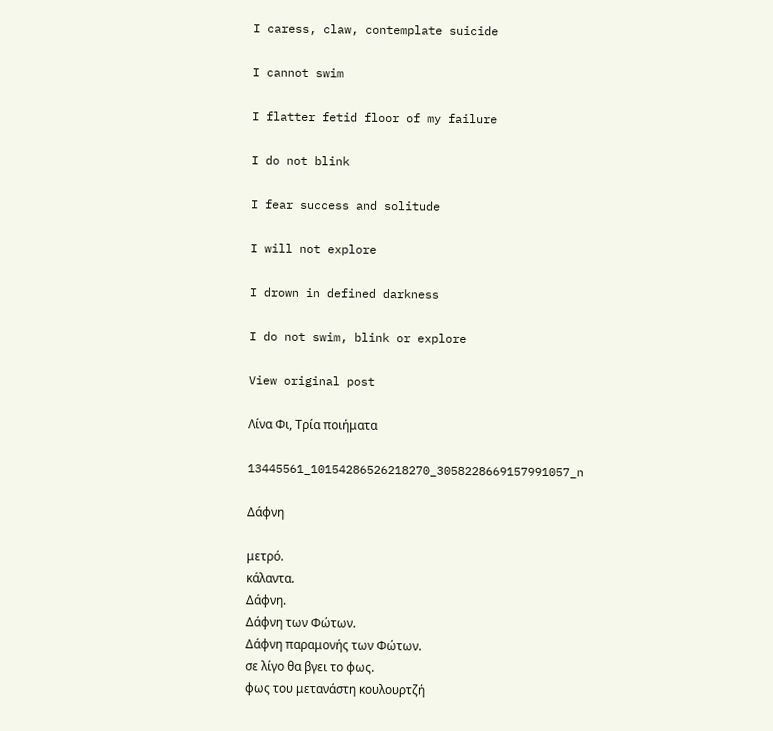I caress, claw, contemplate suicide

I cannot swim

I flatter fetid floor of my failure

I do not blink

I fear success and solitude

I will not explore

I drown in defined darkness

I do not swim, blink or explore

View original post

Λίνα Φι, Τρία ποιήματα

13445561_10154286526218270_3058228669157991057_n

Δάφνη

μετρό.
κάλαντα.
Δάφνη.
Δάφνη των Φώτων.
Δάφνη παραμονής των Φώτων.
σε λίγο θα βγει το φως.
φως του μετανάστη κουλουρτζή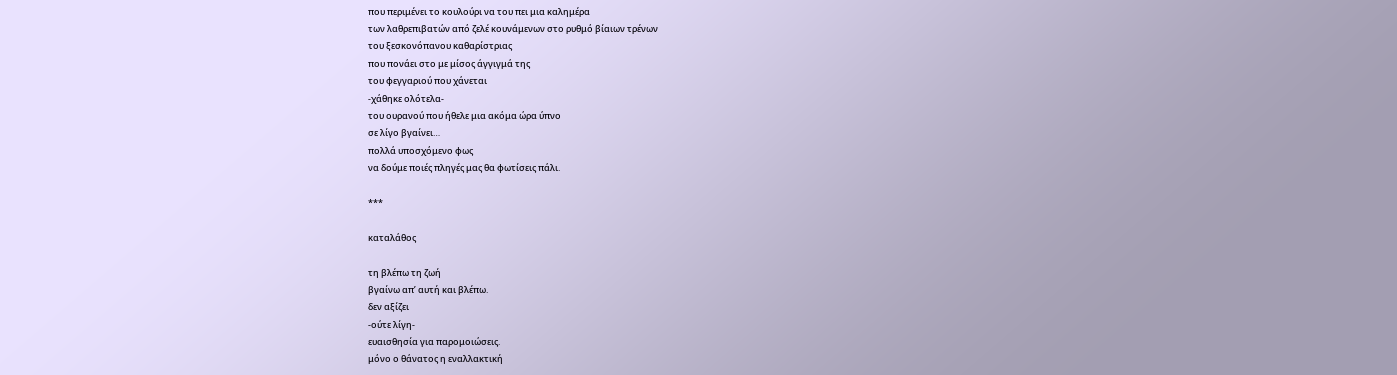που περιμένει το κουλούρι να του πει μια καλημέρα
των λαθρεπιβατών από ζελέ κουνάμενων στο ρυθμό βίαιων τρένων
του ξεσκονόπανου καθαρίστριας
που πονάει στο με μίσος άγγιγμά της
του φεγγαριού που χάνεται
-χάθηκε ολότελα-
του ουρανού που ήθελε μια ακόμα ώρα ύπνο
σε λίγο βγαίνει…
πολλά υποσχόμενο φως
να δούμε ποιές πληγές μας θα φωτίσεις πάλι.

***

καταλάθος

τη βλέπω τη ζωή
βγαίνω απ’ αυτή και βλέπω.
δεν αξίζει
-ούτε λίγη-
ευαισθησία για παρομοιώσεις.
μόνο ο θάνατος η εναλλακτική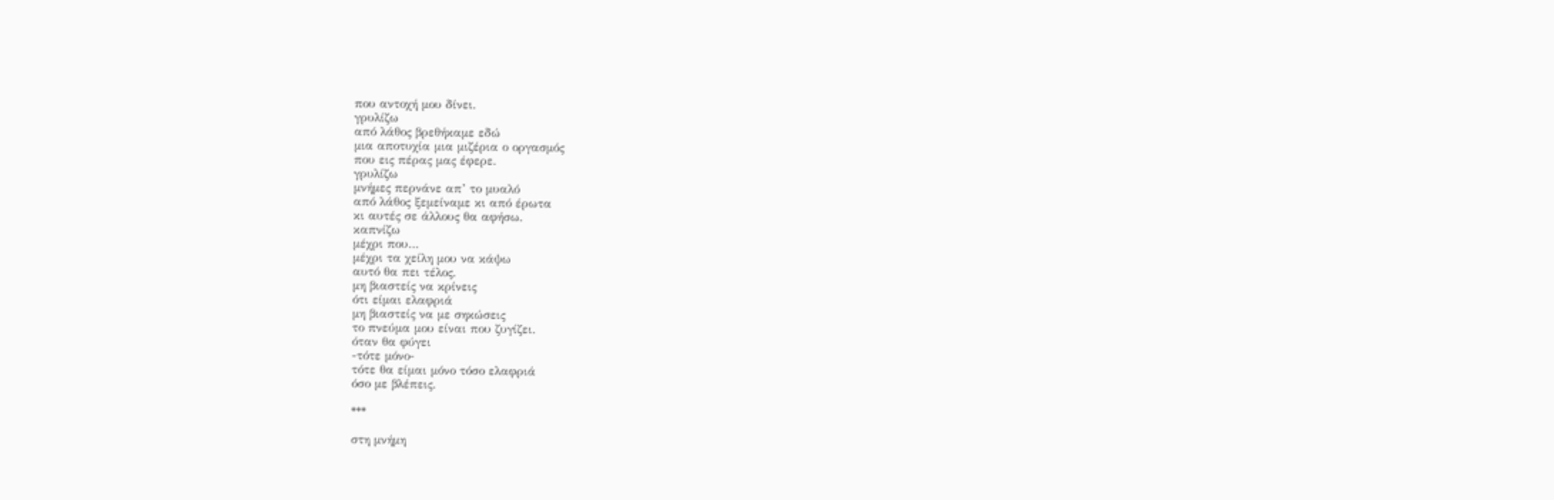που αντοχή μου δίνει.
γρυλίζω
από λάθος βρεθήκαμε εδώ
μια αποτυχία μια μιζέρια ο οργασμός
που εις πέρας μας έφερε.
γρυλίζω
μνήμες περνάνε απ’ το μυαλό
από λάθος ξεμείναμε κι από έρωτα
κι αυτές σε άλλους θα αφήσω.
καπνίζω
μέχρι που…
μέχρι τα χείλη μου να κάψω
αυτό θα πει τέλος.
μη βιαστείς να κρίνεις
ότι είμαι ελαφριά
μη βιαστείς να με σηκώσεις
το πνεύμα μου είναι που ζυγίζει.
όταν θα φύγει
-τότε μόνο-
τότε θα είμαι μόνο τόσο ελαφριά
όσο με βλέπεις.

***

στη μνήμη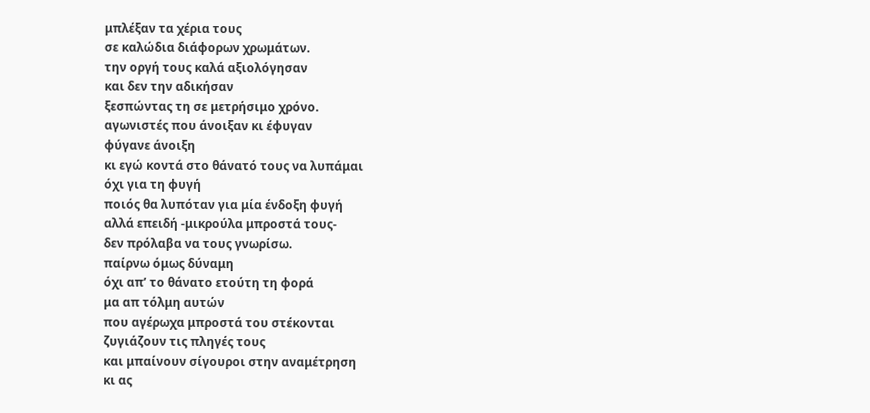μπλέξαν τα χέρια τους
σε καλώδια διάφορων χρωμάτων.
την οργή τους καλά αξιολόγησαν
και δεν την αδικήσαν
ξεσπώντας τη σε μετρήσιμο χρόνο.
αγωνιστές που άνοιξαν κι έφυγαν
φύγανε άνοιξη
κι εγώ κοντά στο θάνατό τους να λυπάμαι
όχι για τη φυγή
ποιός θα λυπόταν για μία ένδοξη φυγή
αλλά επειδή -μικρούλα μπροστά τους-
δεν πρόλαβα να τους γνωρίσω.
παίρνω όμως δύναμη
όχι απ’ το θάνατο ετούτη τη φορά
μα απ τόλμη αυτών
που αγέρωχα μπροστά του στέκονται
ζυγιάζουν τις πληγές τους
και μπαίνουν σίγουροι στην αναμέτρηση
κι ας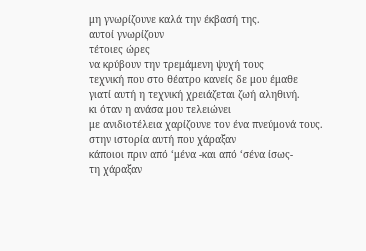μη γνωρίζουνε καλά την έκβασή της.
αυτοί γνωρίζουν
τέτοιες ώρες
να κρύβουν την τρεμάμενη ψυχή τους
τεχνική που στο θέατρο κανείς δε μου έμαθε
γιατί αυτή η τεχνική χρειάζεται ζωή αληθινή.
κι όταν η ανάσα μου τελειώνει
με ανιδιοτέλεια χαρίζουνε τον ένα πνεύμονά τους.
στην ιστορία αυτή που χάραξαν
κάποιοι πριν από ‘μένα -και από ‘σένα ίσως-
τη χάραξαν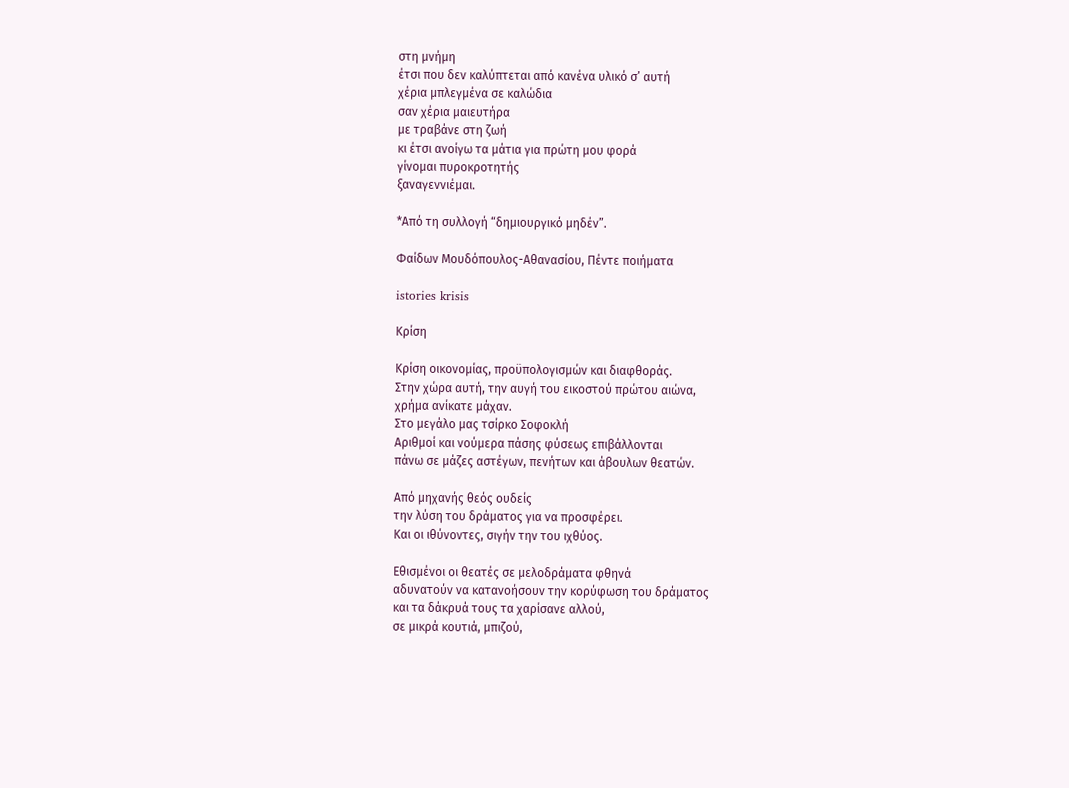στη μνήμη
έτσι που δεν καλύπτεται από κανένα υλικό σ’ αυτή
χέρια μπλεγμένα σε καλώδια
σαν χέρια μαιευτήρα
με τραβάνε στη ζωή
κι έτσι ανοίγω τα μάτια για πρώτη μου φορά
γίνομαι πυροκροτητής
ξαναγεννιέμαι.

*Από τη συλλογή “δημιουργικό μηδέν”.

Φαίδων Μουδόπουλος-Αθανασίου, Πέντε ποιήματα

istories krisis

Κρίση

Κρίση οικονομίας, προϋπολογισμών και διαφθοράς.
Στην χώρα αυτή, την αυγή του εικοστού πρώτου αιώνα,
χρήμα ανίκατε μάχαν.
Στο μεγάλο μας τσίρκο Σοφοκλή
Αριθμοί και νούμερα πάσης φύσεως επιβάλλονται
πάνω σε μάζες αστέγων, πενήτων και άβουλων θεατών.

Από μηχανής θεός ουδείς
την λύση του δράματος για να προσφέρει.
Και οι ιθύνοντες, σιγήν την του ιχθύος.

Εθισμένοι οι θεατές σε μελοδράματα φθηνά
αδυνατούν να κατανοήσουν την κορύφωση του δράματος
και τα δάκρυά τους τα χαρίσανε αλλού,
σε μικρά κουτιά, μπιζού,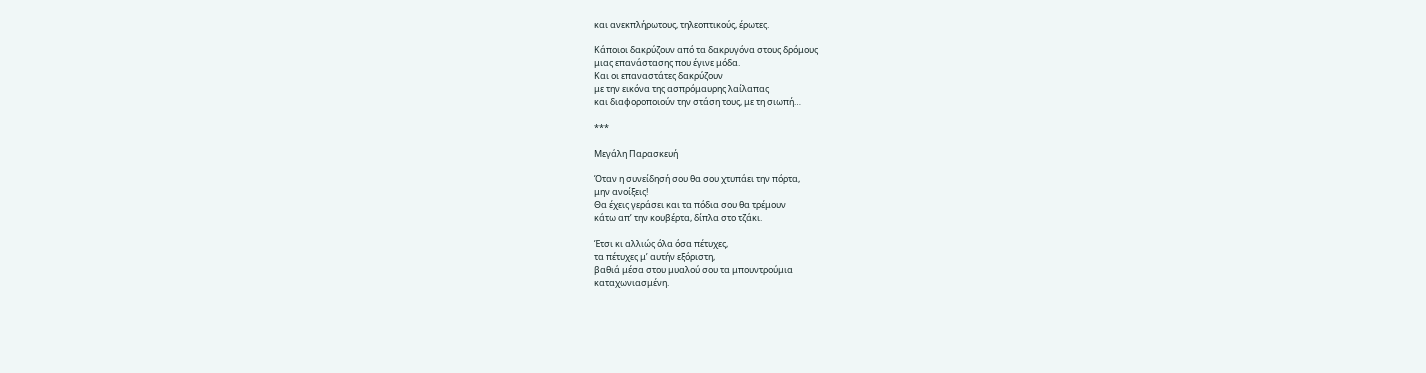και ανεκπλήρωτους, τηλεοπτικούς, έρωτες.

Κάποιοι δακρύζουν από τα δακρυγόνα στους δρόμους
μιας επανάστασης που έγινε μόδα.
Και οι επαναστάτες δακρύζουν
με την εικόνα της ασπρόμαυρης λαίλαπας
και διαφοροποιούν την στάση τους, με τη σιωπή…

***

Μεγάλη Παρασκευή

Όταν η συνείδησή σου θα σου χτυπάει την πόρτα,
μην ανοίξεις!
Θα έχεις γεράσει και τα πόδια σου θα τρέμουν
κάτω απ’ την κουβέρτα, δίπλα στο τζάκι.

Έτσι κι αλλιώς όλα όσα πέτυχες,
τα πέτυχες μ’ αυτήν εξόριστη,
βαθιά μέσα στου μυαλού σου τα μπουντρούμια
καταχωνιασμένη.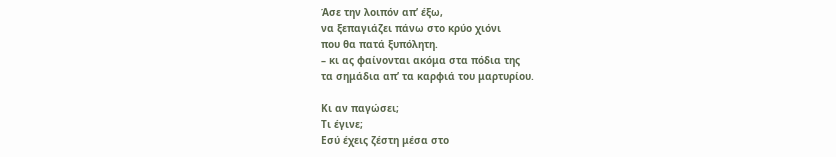Άσε την λοιπόν απ’ έξω,
να ξεπαγιάζει πάνω στο κρύο χιόνι
που θα πατά ξυπόλητη.
– κι ας φαίνονται ακόμα στα πόδια της
τα σημάδια απ’ τα καρφιά του μαρτυρίου.

Κι αν παγώσει;
Τι έγινε;
Εσύ έχεις ζέστη μέσα στο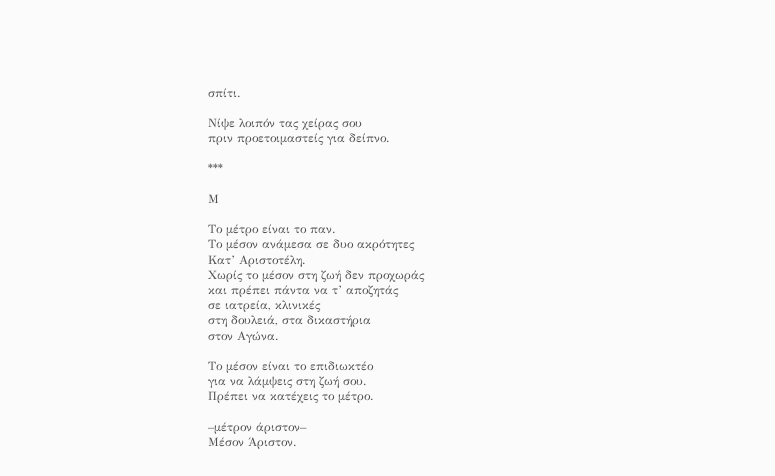σπίτι.

Νίψε λοιπόν τας χείρας σου
πριν προετοιμαστείς για δείπνο.

***

Μ

Το μέτρο είναι το παν.
Το μέσον ανάμεσα σε δυο ακρότητες
Κατ’ Αριστοτέλη.
Χωρίς το μέσον στη ζωή δεν προχωράς
και πρέπει πάντα να τ’ αποζητάς
σε ιατρεία, κλινικές
στη δουλειά, στα δικαστήρια
στον Αγώνα.

Το μέσον είναι το επιδιωκτέο
για να λάμψεις στη ζωή σου.
Πρέπει να κατέχεις το μέτρο.

–μέτρον άριστον–
Μέσον Άριστον.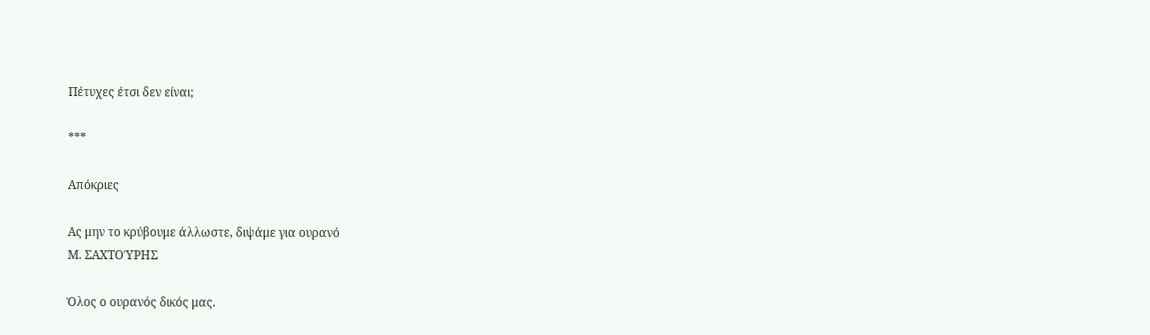Πέτυχες έτσι δεν είναι;

***

Απόκριες

Ας μην το κρύβουμε άλλωστε, διψάμε για ουρανό
Μ. ΣΑΧΤΟΎΡΗΣ

Όλος ο ουρανός δικός μας.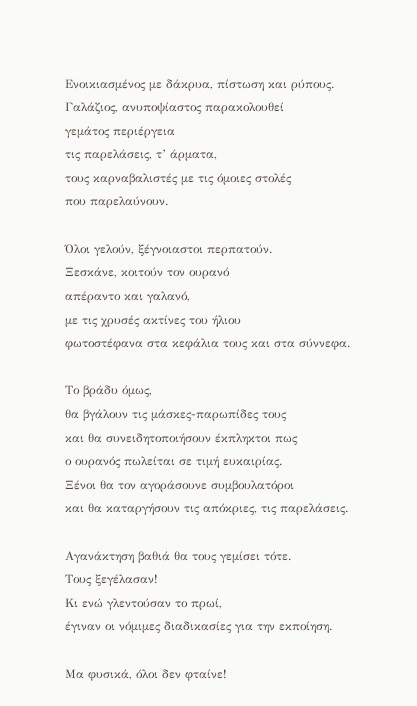Ενοικιασμένος με δάκρυα, πίστωση και ρύπους.
Γαλάζιος, ανυποψίαστος παρακολουθεί
γεμάτος περιέργεια
τις παρελάσεις, τ’ άρματα,
τους καρναβαλιστές με τις όμοιες στολές
που παρελαύνουν.

Όλοι γελούν, ξέγνοιαστοι περπατούν.
Ξεσκάνε, κοιτούν τον ουρανό
απέραντο και γαλανό,
με τις χρυσές ακτίνες του ήλιου
φωτοστέφανα στα κεφάλια τους και στα σύννεφα.

Το βράδυ όμως,
θα βγάλουν τις μάσκες-παρωπίδες τους
και θα συνειδητοποιήσουν έκπληκτοι πως
ο ουρανός πωλείται σε τιμή ευκαιρίας.
Ξένοι θα τον αγοράσουνε συμβουλατόροι
και θα καταργήσουν τις απόκριες, τις παρελάσεις.

Αγανάκτηση βαθιά θα τους γεμίσει τότε.
Τους ξεγέλασαν!
Κι ενώ γλεντούσαν το πρωί,
έγιναν οι νόμιμες διαδικασίες για την εκποίηση.

Μα φυσικά, όλοι δεν φταίνε!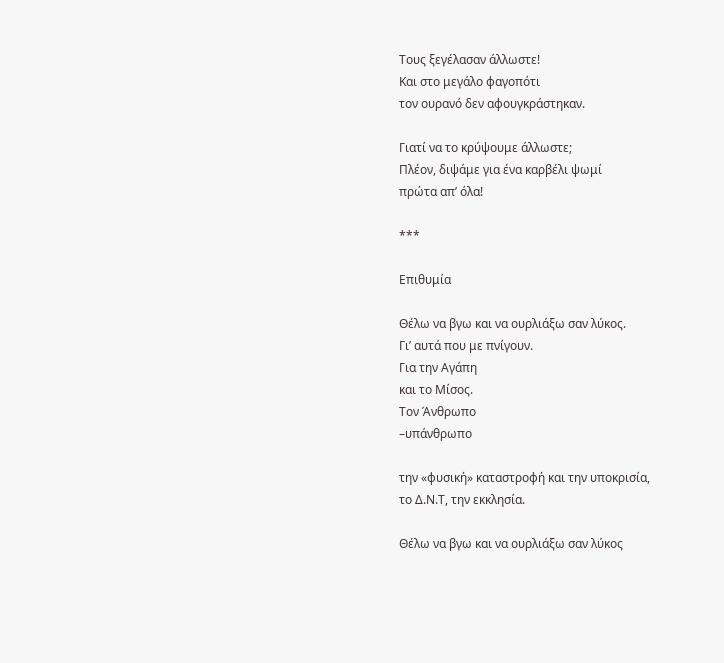Τους ξεγέλασαν άλλωστε!
Και στο μεγάλο φαγοπότι
τον ουρανό δεν αφουγκράστηκαν.

Γιατί να το κρύψουμε άλλωστε;
Πλέον, διψάμε για ένα καρβέλι ψωμί
πρώτα απ’ όλα!

***

Επιθυμία

Θέλω να βγω και να ουρλιάξω σαν λύκος.
Γι’ αυτά που με πνίγουν.
Για την Αγάπη
και το Μίσος.
Τον Άνθρωπο
–υπάνθρωπο

την «φυσική» καταστροφή και την υποκρισία,
το Δ.Ν.Τ, την εκκλησία.

Θέλω να βγω και να ουρλιάξω σαν λύκος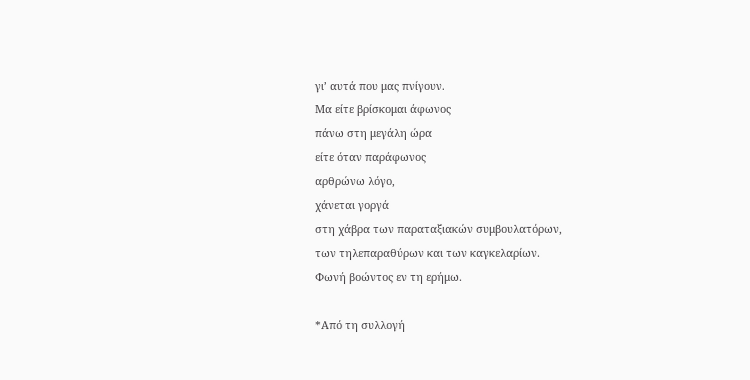γι’ αυτά που μας πνίγουν.
Μα είτε βρίσκομαι άφωνος
πάνω στη μεγάλη ώρα
είτε όταν παράφωνος
αρθρώνω λόγο,
χάνεται γοργά
στη χάβρα των παραταξιακών συμβουλατόρων,
των τηλεπαραθύρων και των καγκελαρίων.
Φωνή βοώντος εν τη ερήμω.

*Από τη συλλογή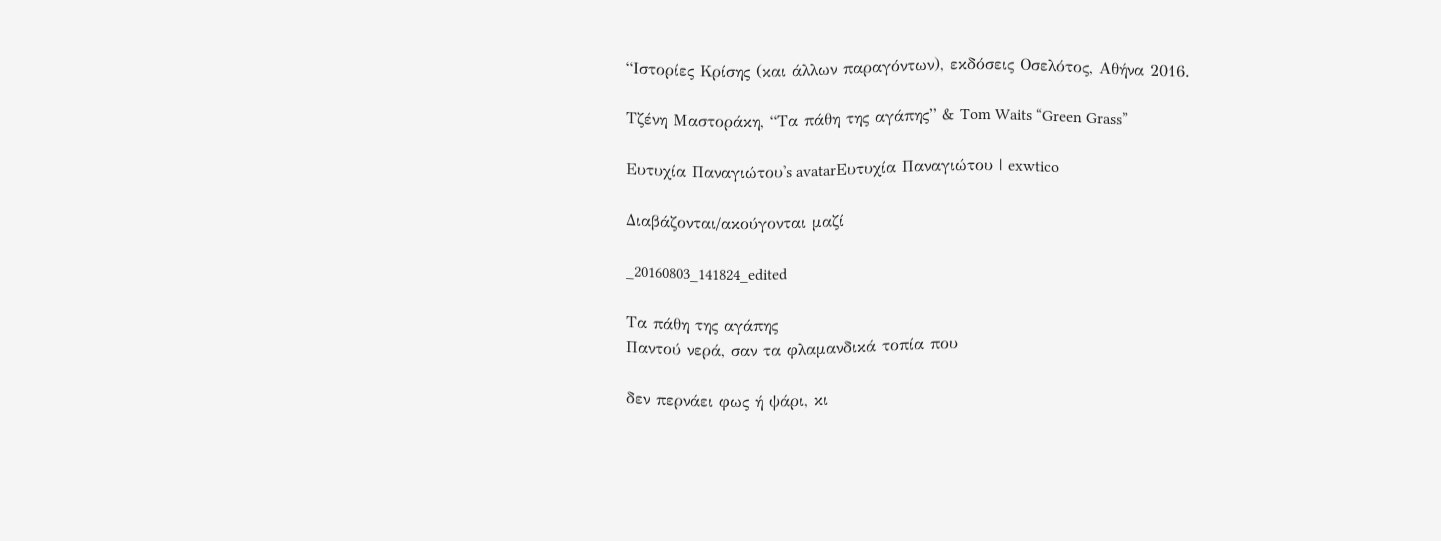“Ιστορίες Κρίσης (και άλλων παραγόντων), εκδόσεις Οσελότος, Αθήνα 2016.

Τζένη Μαστοράκη, “Τα πάθη της αγάπης” & Tom Waits “Green Grass”

Ευτυχία Παναγιώτου's avatarΕυτυχία Παναγιώτου | exwtico

Διαβάζονται/ακούγονται μαζί

_20160803_141824_edited

Τα πάθη της αγάπης
Παντού νερά, σαν τα φλαμανδικά τοπία που

δεν περνάει φως ή ψάρι, κι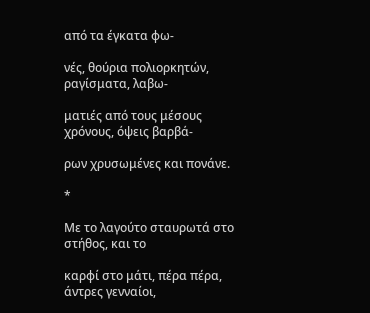από τα έγκατα φω-

νές, θούρια πολιορκητών, ραγίσματα, λαβω-

ματιές από τους μέσους χρόνους, όψεις βαρβά-

ρων χρυσωμένες και πονάνε.

*

Με το λαγούτο σταυρωτά στο στήθος, και το

καρφί στο μάτι, πέρα πέρα, άντρες γενναίοι,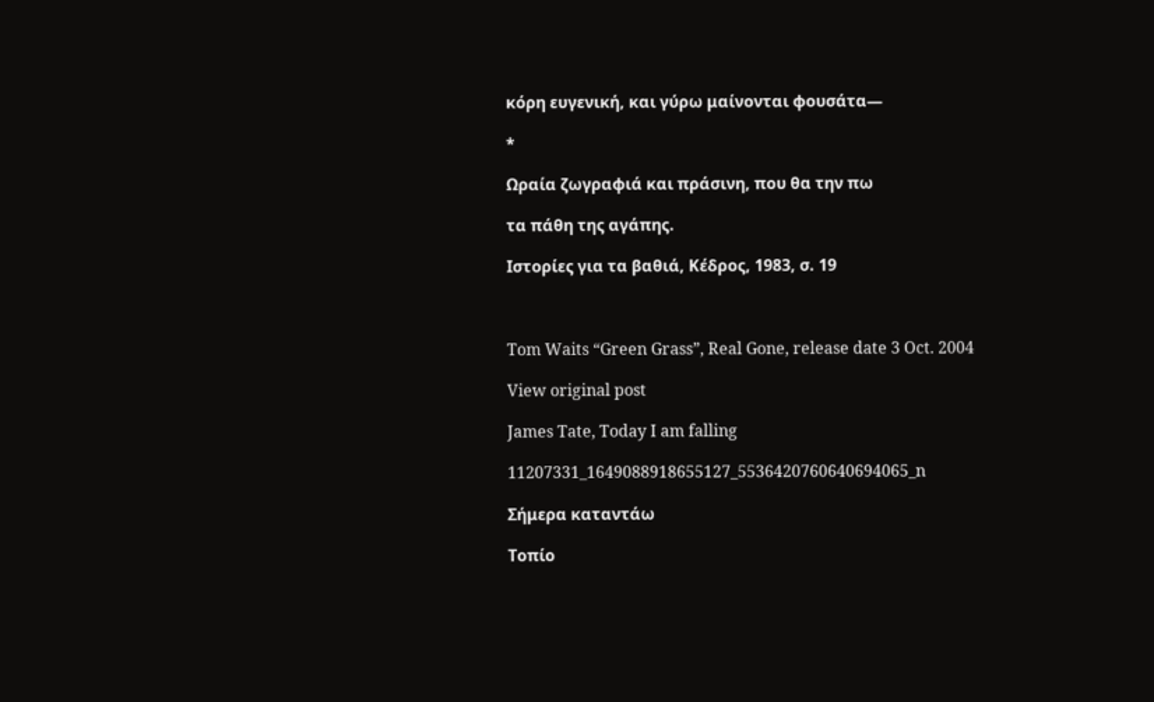κόρη ευγενική, και γύρω μαίνονται φουσάτα—

*

Ωραία ζωγραφιά και πράσινη, που θα την πω

τα πάθη της αγάπης.

Ιστορίες για τα βαθιά, Κέδρος, 1983, σ. 19



Tom Waits “Green Grass”, Real Gone, release date 3 Oct. 2004

View original post

James Tate, Today I am falling

11207331_1649088918655127_5536420760640694065_n

Σήμερα καταντάω

Τοπίο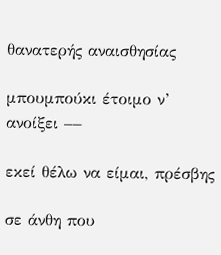θανατερής αναισθησίας

μπουμπούκι έτοιμο ν’ ανοίξει ––

εκεί θέλω να είμαι, πρέσβης

σε άνθη που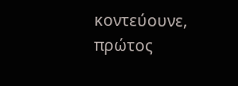κοντεύουνε, πρώτος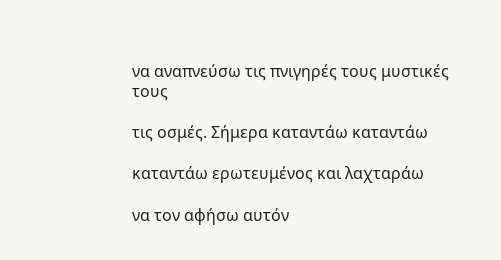να αναπνεύσω τις πνιγηρές τους μυστικές τους

τις οσμές. Σήμερα καταντάω καταντάω

καταντάω ερωτευμένος και λαχταράω

να τον αφήσω αυτόν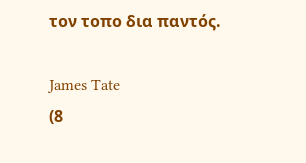τον τοπο δια παντός.

James Tate
(8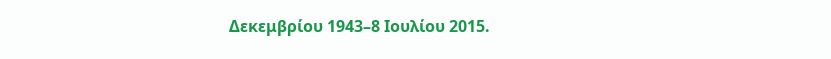Δεκεμβρίου 1943–8 Ιουλίου 2015.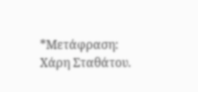*Μετάφραση: Χάρη Σταθάτου.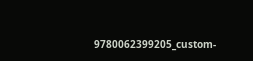9780062399205_custom-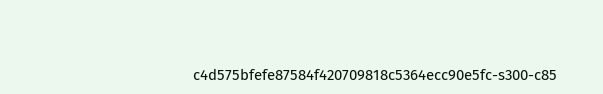c4d575bfefe87584f420709818c5364ecc90e5fc-s300-c85